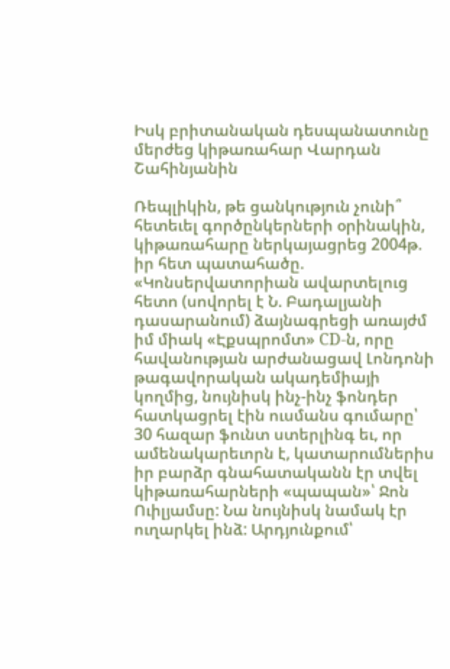Իսկ բրիտանական դեսպանատունը մերժեց կիթառահար Վարդան Շահինյանին

Ռեպլիկին, թե ցանկություն չունի՞ հետեւել գործընկերների օրինակին, կիթառահարը ներկայացրեց 2004թ. իր հետ պատահածը. «Կոնսերվատորիան ավարտելուց հետո (սովորել է Ն. Բադալյանի դասարանում) ձայնագրեցի առայժմ իմ միակ «Էքսպրոմտ» CD-ն, որը հավանության արժանացավ Լոնդոնի թագավորական ակադեմիայի կողմից, նույնիսկ ինչ-ինչ ֆոնդեր հատկացրել էին ուսմանս գումարը՝ 30 հազար ֆունտ ստերլինգ եւ, որ ամենակարեւորն է, կատարումներիս իր բարձր գնահատականն էր տվել կիթառահարների «պապան»՝ Ջոն Ուիլյամսը: Նա նույնիսկ նամակ էր ուղարկել ինձ: Արդյունքում՝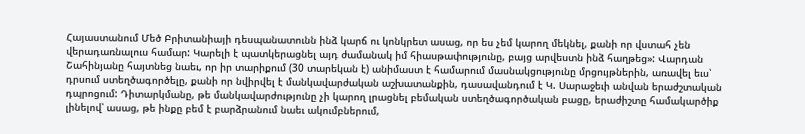Հայաստանում Մեծ Բրիտանիայի դեսպանատունն ինձ կարճ ու կոնկրետ ասաց, որ ես չեմ կարող մեկնել, քանի որ վստահ չեն վերադառնալուս համար: Կարելի է պատկերացնել այդ ժամանակ իմ հիասթափությունը, բայց արվեստն ինձ հաղթեց»: Վարդան Շահինյանը հայտնեց նաեւ, որ իր տարիքում (30 տարեկան է) անիմաստ է համարում մասնակցությունը մրցույթներին, առավել եւս՝ դրսում ստեղծագործելը, քանի որ նվիրվել է մանկավարժական աշխատանքին, դասավանդում է Կ. Սարաջեւի անվան երաժշտական դպրոցում: Դիտարկմանը, թե մանկավարժությունը չի կարող լրացնել բեմական ստեղծագործական բացը, երաժիշտը համակարծիք լինելով՝ ասաց, թե ինքը բեմ է բարձրանում նաեւ ակումբներում,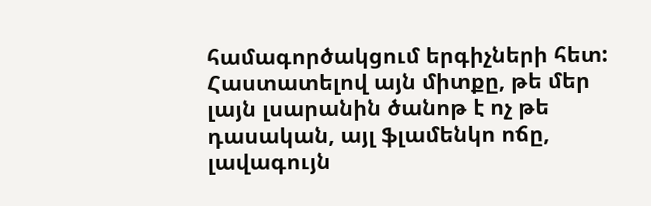համագործակցում երգիչների հետ: Հաստատելով այն միտքը, թե մեր լայն լսարանին ծանոթ է ոչ թե դասական, այլ ֆլամենկո ոճը, լավագույն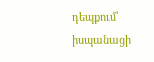դեպքում՝ իսպանացի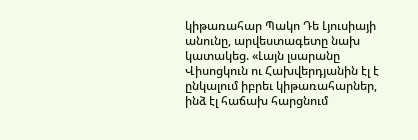կիթառահար Պակո Դե Լյուսիայի անունը, արվեստագետը նախ կատակեց. «Լայն լսարանը Վիսոցկուն ու Հախվերդյանին էլ է ընկալում իբրեւ կիթառահարներ, ինձ էլ հաճախ հարցնում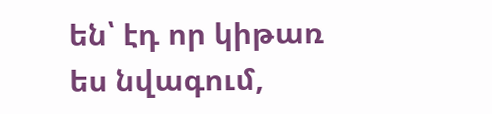են՝ էդ որ կիթառ ես նվագում,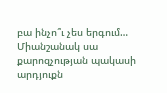բա ինչո՞ւ չես երգում… Միանշանակ սա քարոզչության պակասի արդյուքն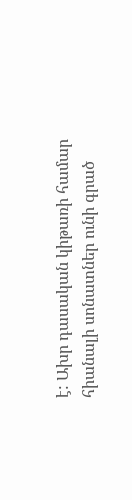է: Ախր դասական կիթառի համար հիանալի սոնատներ ունի գրած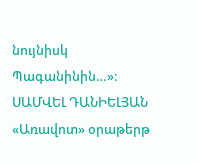նույնիսկ Պագանինին…»:
ՍԱՄՎԵԼ ԴԱՆԻԵԼՅԱՆ
«Առավոտ» օրաթերթ